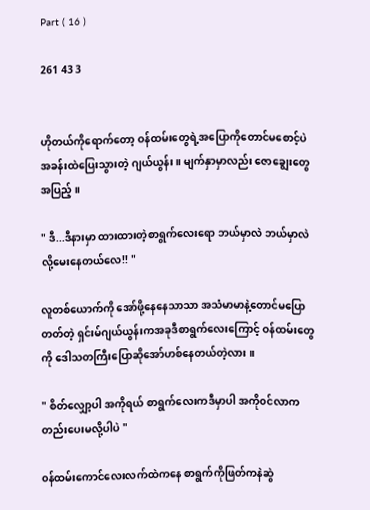Part ( 16 )

261 43 3


ဟိုတယ်ကိုရောက်တော့ ဝန်ထမ်းတွေရဲ့အပြောကိုတောင်မစောင့်ပဲ အခန်းထဲပြေးသွားတဲ့ ဂျယ်ယွန်း ။ မျက်နှာမှာလည်း ဇောချွေးတွေအပြည့် ။

" ဒီ...ဒီနားမှာ ထားထားတဲ့စာရွက်လေးရော ဘယ်မှာလဲ ဘယ်မှာလဲလို့မေးနေတယ်လေ!! "

လူတစ်ယောက်ကို အော်ဖို့နေနေသာသာ အသံမာမာနဲ့တောင်မပြောတတ်တဲ့ ရှင်းမ်ဂျယ်ယွန်းကအခုဒီစာရွက်လေးကြောင့် ဝန်ထမ်းတွေကို ဒေါသတကြီးပြောဆိုအော်ဟစ်နေတယ်တဲ့လား ။

" စိတ်လျှော့ပါ အကိုရယ် စာရွက်လေးကဒီမှာပါ အကို၀င်လာကတည်းပေးမလို့ပါပဲ "

၀န်ထမ်းကောင်လေးလက်ထဲကနေ စာရွက်ကိုဖြတ်ကနဲဆွဲ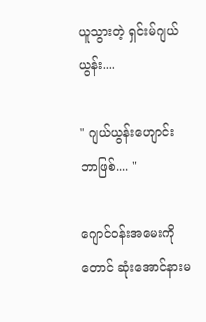ယူသွားတဲ့ ရှင်းမ်ဂျယ်ယွန်း....

" ဂျယ်ယွန်းဟျောင်း ဘာဖြစ်.... "

ဂျောင်၀န်းအမေးကိုတောင် ဆုံးအောင်နားမ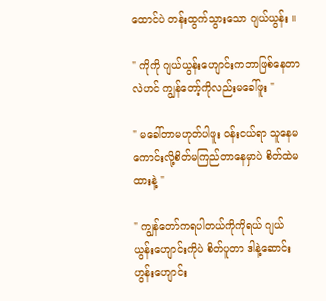ထောင်ပဲ တန်းထွက်သွားသော ဂျယ်ယွန်း ။

" ကိုကို ဂျယ်ယွန်းဟျောင်းကဘာဖြစ်နေတာလဲဟင် ကျွန်တော့်ကိုလည်းမခေါ်ဖူး "

" မခေါ်တာမဟုတ်ပါဖူး ၀န်းငယ်ရာ သူနေမကောင်းလို့စိတ်မကြည်တာနေမှာပဲ စိတ်ထဲမထားနဲ့ "

" ကျွန်တော်ကရပါတယ်ကိုကိုရယ် ဂျယ်ယွန်းဟျောင်းကိုပဲ စိတ်ပူတာ ဒါနဲ့ဆောင်းဟွန်းဟျောင်း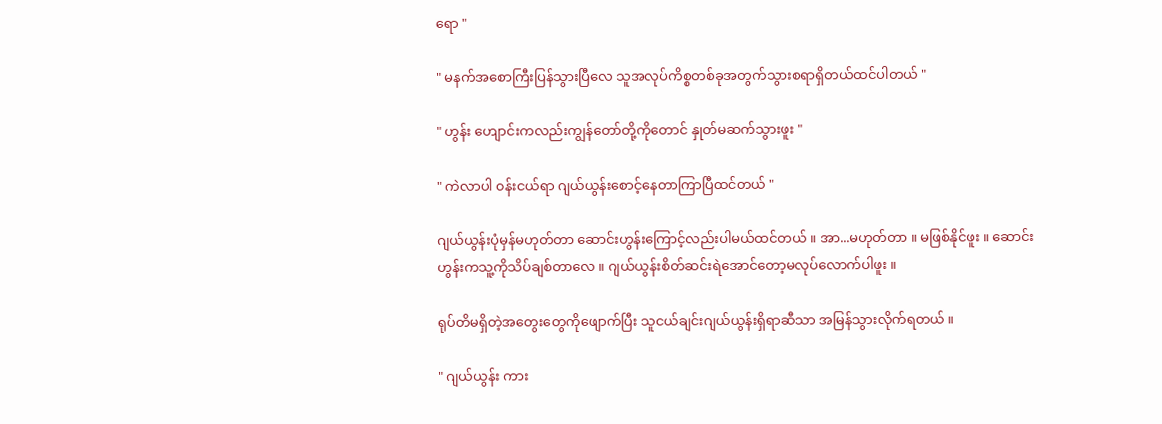ရော "

" မနက်အစောကြီးပြန်သွားပြီလေ သူအလုပ်ကိစ္စတစ်ခုအတွက်သွားစရာရှိတယ်ထင်ပါတယ် "

" ဟွန်း ဟျောင်းကလည်းကျွန်တော်တို့ကိုတောင် နှုတ်မဆက်သွားဖူး "

" ကဲလာပါ ၀န်းငယ်ရာ ဂျယ်ယွန်းစောင့်နေတာကြာပြီထင်တယ် "

ဂျယ်ယွန်းပုံမှန်မဟုတ်တာ ဆောင်းဟွန်းကြောင့်လည်းပါမယ်ထင်တယ် ။ အာ...မဟုတ်တာ ။ မဖြစ်နိုင်ဖူး ။ ဆောင်းဟွန်းကသူ့ကိုသိပ်ချစ်တာလေ ။ ဂျယ်ယွန်းစိတ်ဆင်းရဲအောင်တော့မလုပ်လောက်ပါဖူး ။

ရုပ်တိမရှိတဲ့အတွေးတွေကိုဖျောက်ပြီး သူငယ်ချင်းဂျယ်ယွန်းရှိရာဆီသာ အမြန်သွားလိုက်ရတယ် ။

" ဂျယ်ယွန်း ကား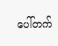ပေါ်တက်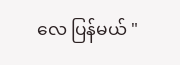လေ ပြန်မယ် "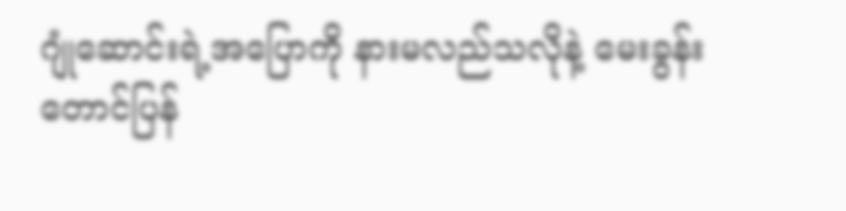ဂျုံဆောင်းရဲ့အပြောကို နားမလည်သလိုနဲ့ မေးခွန်းတောင်ပြန်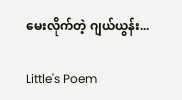မေးလိုက်တဲ့ ဂျယ်ယွန်း...

Little's Poem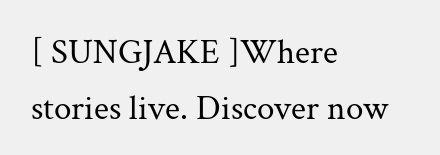[ SUNGJAKE ]Where stories live. Discover now